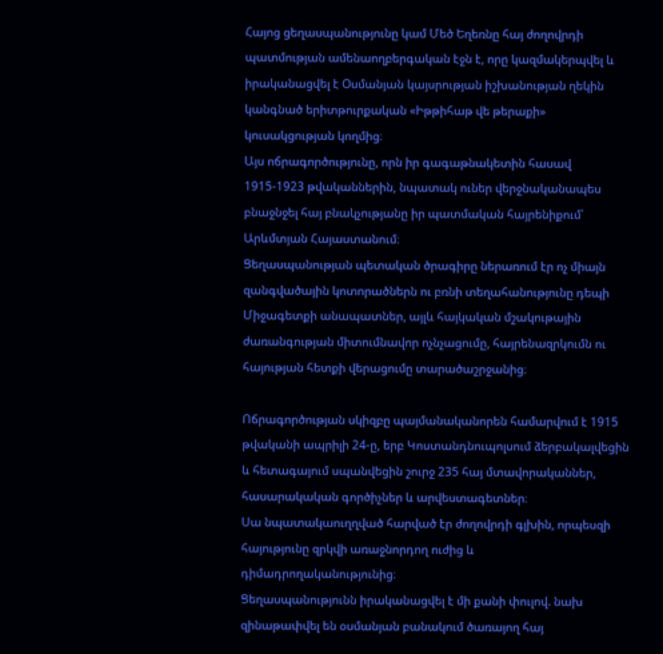Հայոց ցեղասպանությունը կամ Մեծ Եղեռնը հայ ժողովրդի պատմության ամենաողբերգական էջն է, որը կազմակերպվել և իրականացվել է Օսմանյան կայսրության իշխանության ղեկին կանգնած երիտթուրքական «Իթթիհաթ վե թերաքի» կուսակցության կողմից։
Այս ոճրագործությունը, որն իր գագաթնակետին հասավ 1915-1923 թվականներին, նպատակ ուներ վերջնականապես բնաջնջել հայ բնակչությանը իր պատմական հայրենիքում՝ Արևմտյան Հայաստանում։
Ցեղասպանության պետական ծրագիրը ներառում էր ոչ միայն զանգվածային կոտորածներն ու բռնի տեղահանությունը դեպի Միջագետքի անապատներ, այլև հայկական մշակութային ժառանգության միտումնավոր ոչնչացումը, հայրենազրկումն ու հայության հետքի վերացումը տարածաշրջանից։

Ոճրագործության սկիզբը պայմանականորեն համարվում է 1915 թվականի ապրիլի 24-ը, երբ Կոստանդնուպոլսում ձերբակալվեցին և հետագայում սպանվեցին շուրջ 235 հայ մտավորականներ, հասարակական գործիչներ և արվեստագետներ։
Սա նպատակաուղղված հարված էր ժողովրդի գլխին, որպեսզի հայությունը զրկվի առաջնորդող ուժից և դիմադրողականությունից։
Ցեղասպանությունն իրականացվել է մի քանի փուլով. նախ զինաթափվել են օսմանյան բանակում ծառայող հայ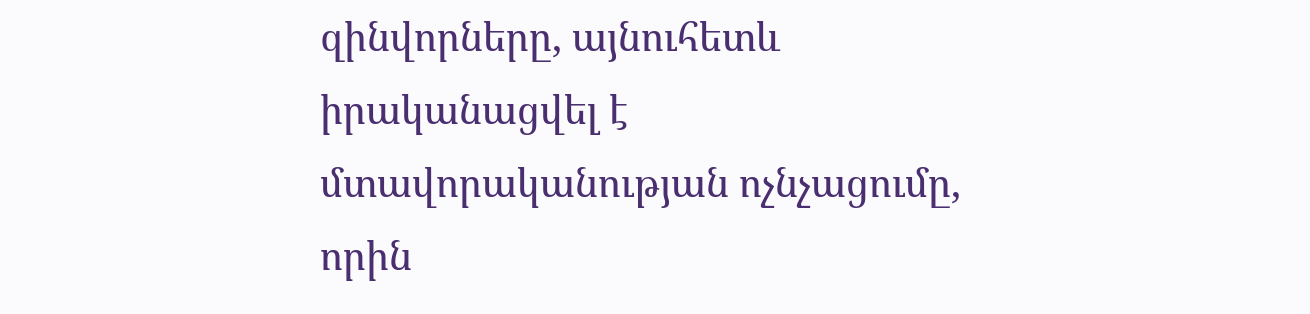զինվորները, այնուհետև իրականացվել է մտավորականության ոչնչացումը, որին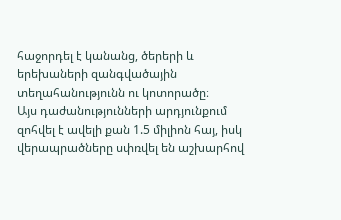հաջորդել է կանանց, ծերերի և երեխաների զանգվածային տեղահանությունն ու կոտորածը։
Այս դաժանությունների արդյունքում զոհվել է ավելի քան 1.5 միլիոն հայ, իսկ վերապրածները սփռվել են աշխարհով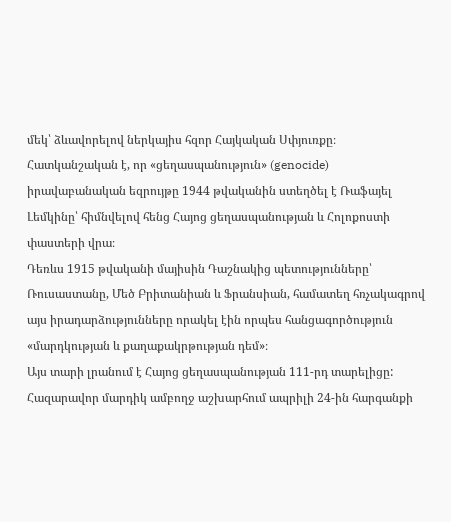մեկ՝ ձևավորելով ներկայիս հզոր Հայկական Սփյուռքը։
Հատկանշական է, որ «ցեղասպանություն» (genocide) իրավաբանական եզրույթը 1944 թվականին ստեղծել է Ռաֆայել Լեմկինը՝ հիմնվելով հենց Հայոց ցեղասպանության և Հոլոքոստի փաստերի վրա։
Դեռևս 1915 թվականի մայիսին Դաշնակից պետությունները՝ Ռուսաստանը, Մեծ Բրիտանիան և Ֆրանսիան, համատեղ հռչակագրով այս իրադարձությունները որակել էին որպես հանցագործություն «մարդկության և քաղաքակրթության դեմ»։
Այս տարի լրանում է Հայոց ցեղասպանության 111-րդ տարելիցը:
Հազարավոր մարդիկ ամբողջ աշխարհում ապրիլի 24-ին հարգանքի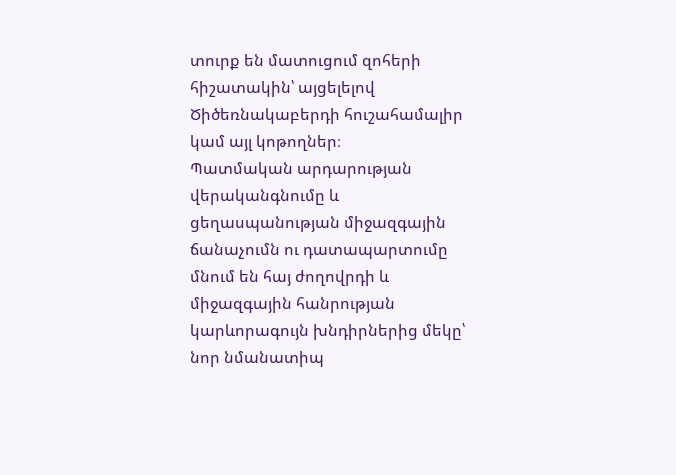տուրք են մատուցում զոհերի հիշատակին՝ այցելելով Ծիծեռնակաբերդի հուշահամալիր կամ այլ կոթողներ։
Պատմական արդարության վերականգնումը և ցեղասպանության միջազգային ճանաչումն ու դատապարտումը մնում են հայ ժողովրդի և միջազգային հանրության կարևորագույն խնդիրներից մեկը՝ նոր նմանատիպ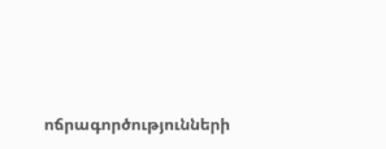ոճրագործությունների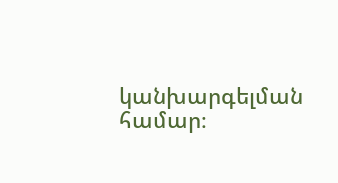կանխարգելման համար։